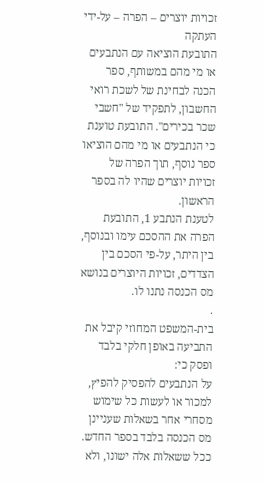זכויות יוצרים – הפרה – על-ידי העתקה
התובעת הוציאה עם הנתבעים או מי מהם במשותף, ספר הכנה לבחינת של לשכת רואי החשבון, לתפקיד של "חשבי שכר בכירים". התובעת טוענת כי הנתבעים או מי מהם הוציאו ספר נוסף, תוך הפרה של זכויות יוצרים שהיו לה בספר הראשון.
לטענת הנתבע 1, התובעת הפרה את ההסכם עימו ובנוסף, בין היתר, על-פי הסכם בין הצדדים, זכויות היוצרים בנושא מס הכנסה נתנו לו.
.
בית-המשפט המחוזי קיבל את התביעה באופן חלקי בלבד ופסק כי:
על הנתבעים להפסיק להפיץ, למכור או לעשות כל שימוש מסחרי אחר בשאלות שעניינן מס הכנסה בלבד בספר החדש. ככל ששאלות אלה ישונו, ולא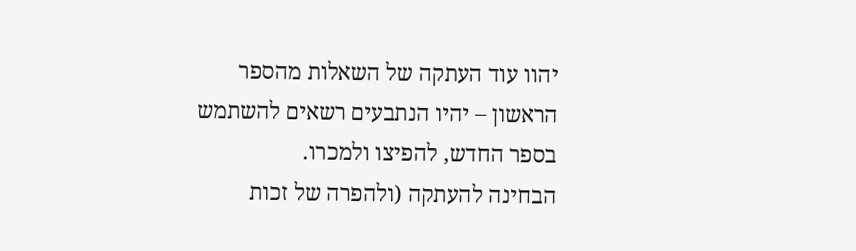יהוו עוד העתקה של השאלות מהספר הראשון – יהיו הנתבעים רשאים להשתמש בספר החדש, להפיצו ולמכרו.
הבחינה להעתקה (ולהפרה של זכות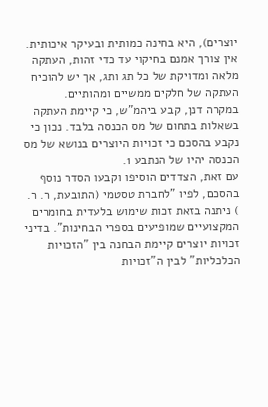יוצרים), היא בחינה כמותית ובעיקר איכותית. אין צורך אמנם בחיקוי עד כדי זהות, העתקה מלאה ומדויקת של כל תג ותג, אך יש להוכיח העתקה של חלקים ממשיים ומהותיים.
במקרה דנן, קבע ביהמ"ש, כי קיימת העתקה בשאלות בתחום של מס הכנסה בלבד. נכון כי נקבע בהסכם כי זכויות היוצרים בנושא של מס הכנסה יהיו של הנתבע 1.
עם זאת, הצדדים הוסיפו וקבעו הסדר נוסף בהסכם, לפיו "לחברת טסטמי (התובעת, ר. ר. ) ניתנה בזאת זכות שימוש בלעדית בחומרים המקצועיים שמופיעים בספרי הבחינות". בדיני זכויות יוצרים קיימת הבחנה בין "הזכויות הכלכליות" לבין ה"זכויות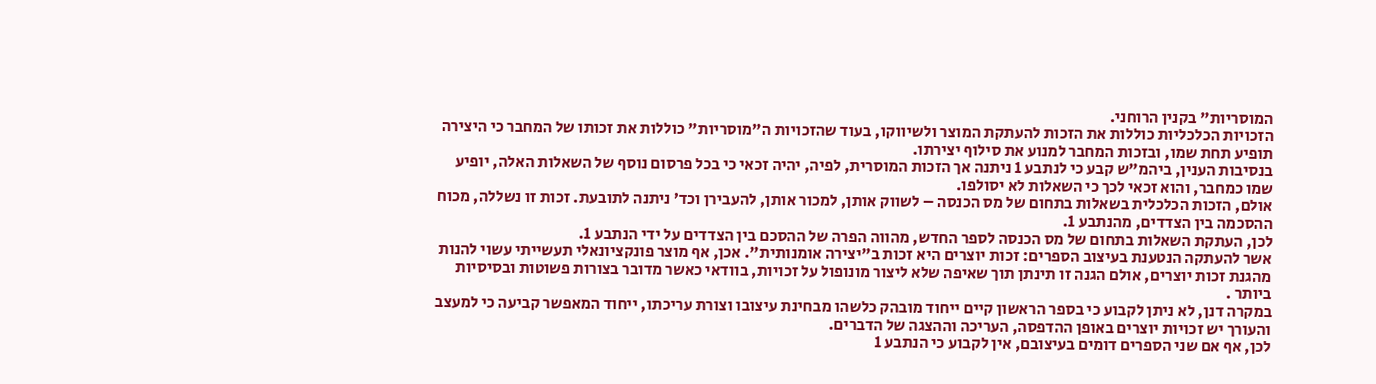המוסריות" בקנין הרוחני.
הזכויות הכלכליות כוללות את הזכות להעתקת המוצר ולשיווקו, בעוד שהזכויות ה"מוסריות" כוללות את זכותו של המחבר כי היצירה תופיע תחת שמו, ובזכות המחבר למנוע את סילוף יצירתו.
בנסיבות הענין, ביהמ"ש קבע כי לנתבע 1 ניתנה אך הזכות המוסרית, לפיה, יהיה זכאי כי בכל פרסום נוסף של השאלות האלה, יופיע שמו כמחבר, והוא זכאי לכך כי השאלות לא יסולפו.
אולם, הזכות הכלכלית בשאלות בתחום של מס הכנסה – לשווק אותן, למכור אותן, להעבירן וכד’ ניתנה לתובעת. זכות זו נשללה, מכוח ההסכמה בין הצדדים, מהנתבע 1.
לכן, העתקת השאלות בתחום של מס הכנסה לספר החדש, מהווה הפרה של ההסכם בין הצדדים על ידי הנתבע 1.
אשר להעתקה הנטענת בעיצוב הספרים: זכות יוצרים היא זכות ב"יצירה אומנותית". אכן, אף מוצר פונקציונאלי תעשייתי עשוי להנות מהגנת זכות יוצרים, אולם הגנה זו תינתן תוך שאיפה שלא ליצור מונופול על זכויות, בוודאי כאשר מדובר בצורות פשוטות ובסיסיות ביותר .
במקרה דנן, לא ניתן לקבוע כי בספר הראשון קיים ייחוד מובהק כלשהו מבחינת עיצובו וצורת עריכתו, ייחוד המאפשר קביעה כי למעצב והעורך יש זכויות יוצרים באופן ההדפסה, העריכה וההצגה של הדברים.
לכן, אף אם שני הספרים דומים בעיצובם, אין לקבוע כי הנתבע 1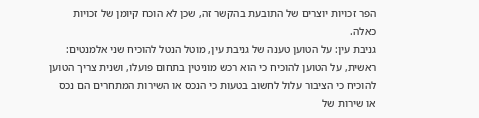הפר זכויות יוצרים של התובעת בהקשר זה, שכן לא הוכח קיומן של זכויות כאלה.
גניבת עין: על הטוען טענה של גניבת עין, מוטל הנטל להוכיח שני אלמנטים: ראשית, על הטוען להוכיח כי הוא רכש מוניטין בתחום פועלו, ושנית צריך הטוען להוכיח כי הציבור עלול לחשוב בטעות כי הנכס או השירות המתחרים הם נכס או שירות של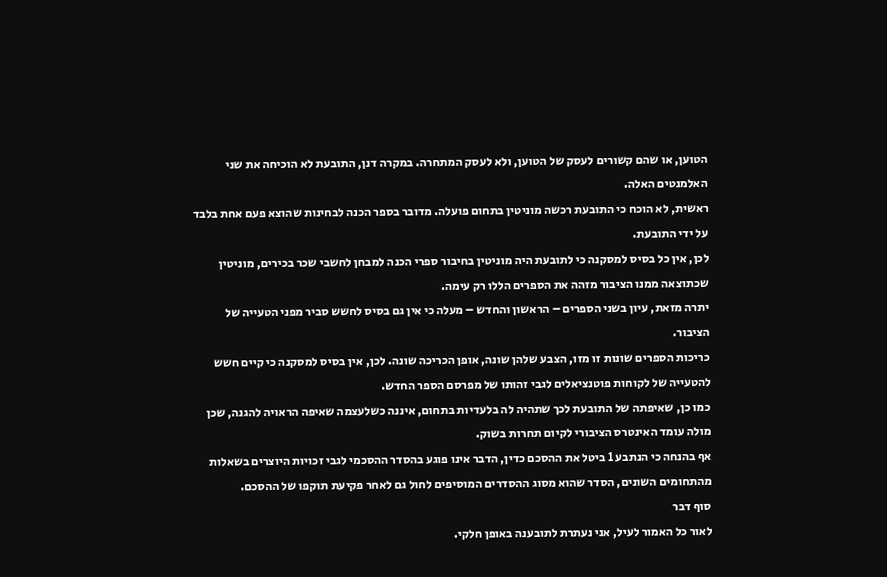הטוען, או שהם קשורים לעסק של הטוען, ולא לעסק המתחרה. במקרה דנן, התובעת לא הוכיחה את שני האלמנטים האלה.
ראשית, לא הוכח כי התובעת רכשה מוניטין בתחום פועלה. מדובר בספר הכנה לבחינות שהוצא פעם אחת בלבד על ידי התובעת.
לכן, אין כל בסיס למסקנה כי לתובעת היה מוניטין בחיבור ספרי הכנה למבחן לחשבי שכר בכירים, מוניטין שכתוצאה ממנו הציבור מזהה את הספרים הללו רק עימה.
יתרה מזאת, עיון בשני הספרים – הראשון והחדש – מעלה כי אין גם בסיס לחשש סביר מפני הטעייה של הציבור.
כריכות הספרים שונות זו מזו, הצבע שלהן שונה, אופן הכריכה שונה. לכן, אין בסיס למסקנה כי קיים חשש להטעייה של לקוחות פוטנציאלים לגבי זהותו של מפרסם הספר החדש.
כמו כן, שאיפתה של התובעת לכך שתהיה לה בלעדיות בתחום, איננה כשלעצמה שאיפה הראויה להגנה, שכן מולה עומד האינטרס הציבורי לקיום תחרות בשוק.
אף בהנחה כי הנתבע 1 ביטל את ההסכם כדין, הדבר אינו פוגע בהסדר ההסכמי לגבי זכויות היוצרים בשאלות מהתחומים השונים, הסדר שהוא מסוג ההסדרים המוסיפים לחול גם לאחר פקיעת תוקפו של ההסכם.
סוף דבר
לאור כל האמור לעיל, אני נעתרת לתובענה באופן חלקי.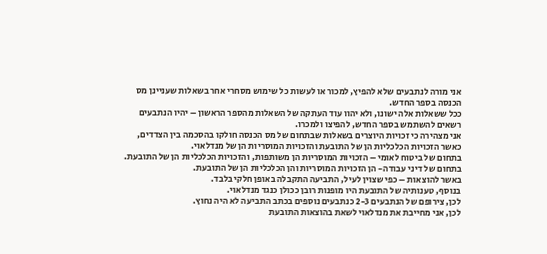אני מורה לנתבעים שלא להפיץ, למכור או לעשות כל שימוש מסחרי אחר בשאלות שעניינן מס הכנסה בספר החדש.
ככל ששאלות אלה ישונו, ולא יהוו עוד העתקה של השאלות מהספר הראשון – יהיו הנתבעים רשאים להשתמש בספר החדש, להפיצו ולמכרו.
אני מצהירה כי זכויות היוצרים בשאלות שבתחום של מס הכנסה חולקו בהסכמה בין הצדדים, כאשר הזכויות הכלכליות הן של התובעת והזכויות המוסריות הן של מנדלאוי.
בתחום של ביטוח לאומי – הזכויות המוסריות הן משותפות, והזכויות הכלכליות הן של התובעת.
בתחום של דיני עבודה- הן הזכויות המוסריות והן הכלכליות הן של התובעת.
באשר להוצאות – כפי שצוין לעיל, התביעה התקבלה באופן חלקי בלבד.
בנוסף, טענותיה של התובעת היו מופנות רובן ככולן כנגד מנדלאוי.
לכן, צירופם של הנתבעים 2-3 כנתבעים נוספים בכתב התביעה לא היה נחוץ.
לכן, אני מחייבת את מנדלאוי לשאת בהוצאות התובעת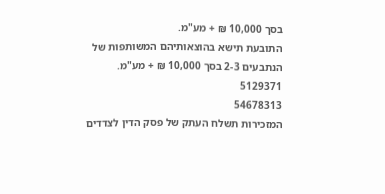בסך 10,000 ₪ + מע"מ.
התובעת תישא בהוצאותיהם המשותפות של הנתבעים 2-3 בסך 10,000 ₪ + מע"מ.
5129371
54678313
המזכירות תשלח העתק של פסק הדין לצדדים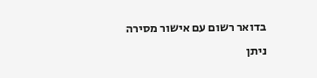בדואר רשום עם אישור מסירה
ניתן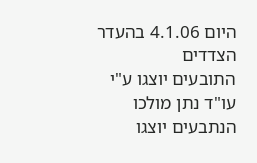היום 4.1.06 בהעדר הצדדים
התובעים יוצגו ע"י עו"ד נתן מולכו
הנתבעים יוצגו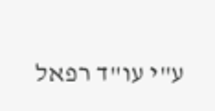ע"י עו"ד רפאל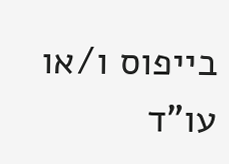בייפוס ו/או עו"ד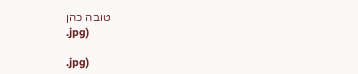טובה כהן
.jpg)

.jpg)